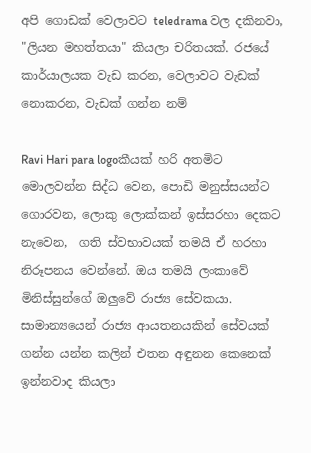අපි ගොඩක් වෙලාවට teledrama වල දකිනවා, "ලියන මහත්තයා" කියලා චරිතයක්. රජයේ කාර්යාලයක වැඩ කරන, වෙලාවට වැඩක් නොකරන, වැඩක් ගන්න නම්

Ravi Hari para logoකීයක් හරි අතමිට මොලවන්න සිද්ධ වෙන, පොඩි මනුස්සයන්ට ගොරවන, ලොකු ලොක්කන් ඉස්සරහා දෙකට නැවෙන,  ගති ස්වභාවයක් තමයි ඒ හරහා නිරූපනය වෙන්නේ. ඔය තමයි ලංකාවේ මිනිස්සුන්ගේ ඔලුවේ රාජ්‍ය සේවකයා. සාමාන්‍යයෙන් රාජ්‍ය ආයතනයකින් සේවයක් ගන්න යන්න කලින් එතන අඳුනන කෙනෙක් ඉන්නවාද කියලා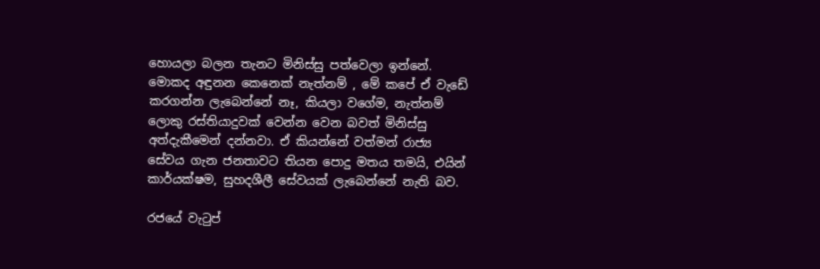හොයලා බලන තැනට මිනිස්සු පත්වෙලා ඉන්නේ. මොකද අඳුනන කෙනෙක් නැත්නම් , මේ කපේ ඒ වැඩේ කරගන්න ලැබෙන්නේ නෑ, කියලා වගේම, නැත්නම් ලොකු රස්තියාදුවක් වෙන්න වෙන බවත් මිනිස්සු අත්දැකීමෙන් දන්නවා. ඒ කියන්නේ වත්මන් රාජ්‍ය සේවය ගැන ජනතාවට තියන පොදු මතය තමයි, එයින් කාර්යක්ෂම, සුහදශීලී සේවයක් ලැබෙන්නේ නැති බව.

රජයේ වැටුප්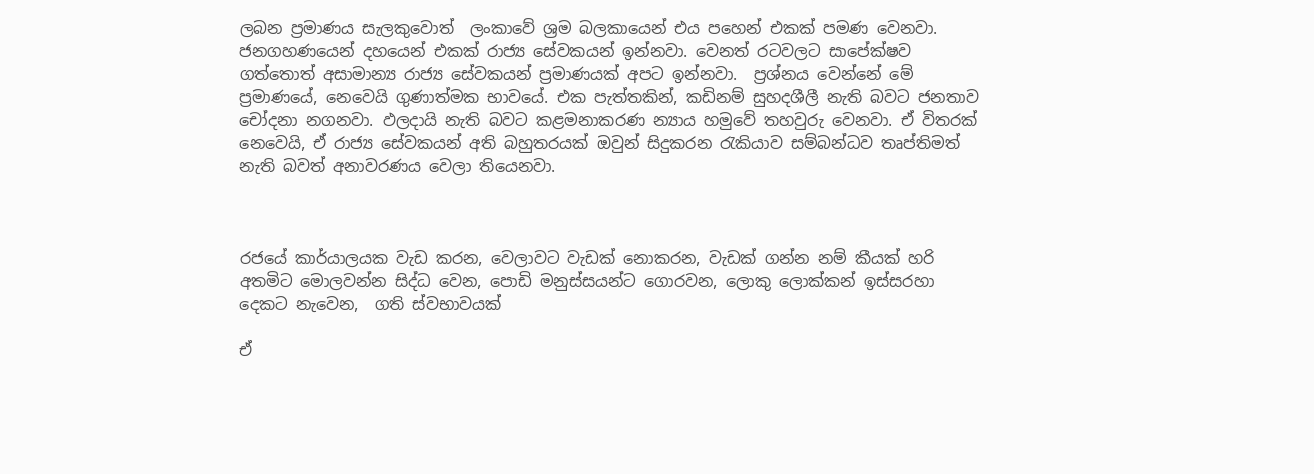ලබන ප්‍රමාණය සැලකුවොත්  ලංකාවේ ශ්‍රම බලකායෙන් එය පහෙන් එකක් පමණ වෙනවා. ජනගහණයෙන් දහයෙන් එකක් රාජ්‍ය සේවකයන් ඉන්නවා. වෙනත් රටවලට සාපේක්ෂව ගත්තොත් අසාමාන්‍ය රාජ්‍ය සේවකයන් ප්‍රමාණයක් අපට ඉන්නවා.  ප්‍රශ්නය වෙන්නේ මේ ප්‍රමාණයේ, නෙවෙයි ගුණාත්මක භාවයේ. එක පැත්තකින්, කඩිනම් සුහදශීලී නැති බවට ජනතාව චෝදනා නගනවා. ඵලදායි නැති බවට කළමනාකරණ න්‍යාය හමුවේ තහවුරු වෙනවා. ඒ විතරක් නෙවෙයි, ඒ රාජ්‍ය සේවකයන් අති බහුතරයක් ඔවුන් සිදුකරන රැකියාව සම්බන්ධව තෘප්තිමත් නැති බවත් අනාවරණය වෙලා තියෙනවා.



රජයේ කාර්යාලයක වැඩ කරන, වෙලාවට වැඩක් නොකරන, වැඩක් ගන්න නම් කීයක් හරි අතමිට මොලවන්න සිද්ධ වෙන, පොඩි මනුස්සයන්ට ගොරවන, ලොකු ලොක්කන් ඉස්සරහා දෙකට නැවෙන,  ගති ස්වභාවයක්

ඒ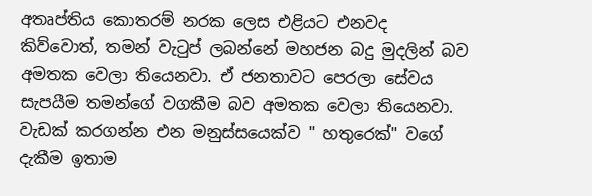අතෘප්තිය කොතරම් නරක ලෙස එළියට එනවද කිව්වොත්, තමන් වැටුප් ලබන්නේ මහජන බදු මුදලින් බව අමතක වෙලා තියෙනවා. ඒ ජනතාවට පෙරලා සේවය සැපයීම තමන්ගේ වගකීම බව අමතක වෙලා තියෙනවා. වැඩක් කරගන්න එන මනුස්සයෙක්ව " හතුරෙක්" වගේ දැකීම ඉතාම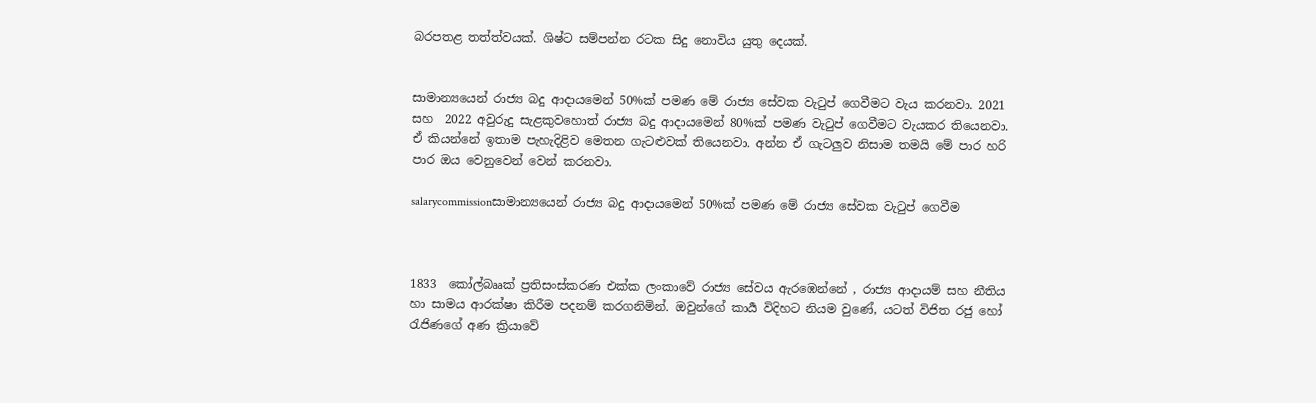බරපතළ තත්ත්වයක්. ශිෂ්ට සම්පන්න රටක සිදු නොවිය යුතු දෙයක්.


සාමාන්‍යයෙන් රාජ්‍ය බදු ආදායමෙන් 50%ක් පමණ මේ රාජ්‍ය සේවක වැටුප් ගෙවීමට වැය කරනවා. 2021 සහ  2022 අවුරුදු සැළකුවහොත් රාජ්‍ය බදු ආදායමෙන් 80%ක් පමණ වැටුප් ගෙවීමට වැයකර තියෙනවා. ඒ කියන්නේ ඉතාම පැහැදිළිව මෙතන ගැටළුවක් තියෙනවා. අන්න ඒ ගැටලුව නිසාම තමයි මේ පාර හරි පාර ඔය වෙනුවෙන් වෙන් කරනවා.

salarycommissionසාමාන්‍යයෙන් රාජ්‍ය බදු ආදායමෙන් 50%ක් පමණ මේ රාජ්‍ය සේවක වැටුප් ගෙවීම



1833  කෝල්බෲක් ප්‍රතිසංස්කරණ එක්ක ලංකාවේ රාජ්‍ය සේවය ඇරඹෙන්නේ , රාජ්‍ය ආදායම් සහ නීතිය හා සාමය ආරක්ෂා කිරීම පදනම් කරගනිමින්. ඔවුන්ගේ කාර්‍ය විදිහට නියම වුණේ, යටත් විජිත රජු හෝ  රැජිණගේ අණ ක්‍රියාවේ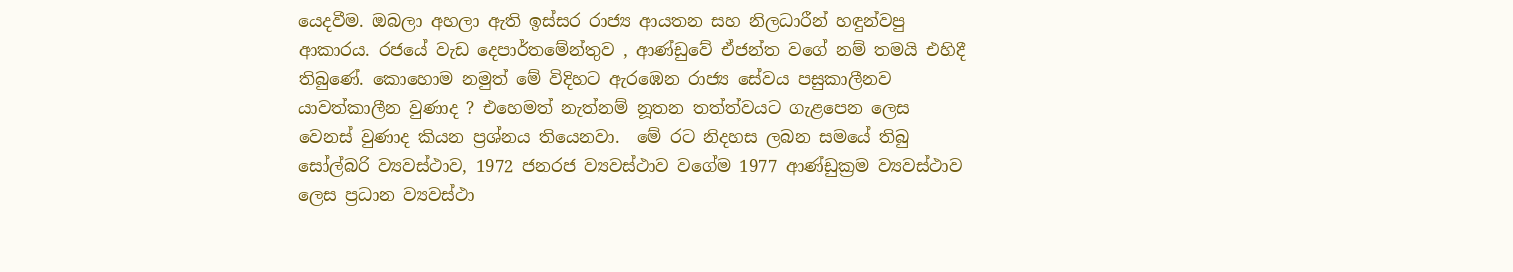යෙදවීම. ඔබලා අහලා ඇති ඉස්සර රාජ්‍ය ආයතන සහ නිලධාරීන් හඳුන්වපු ආකාරය. රජයේ වැඩ දෙපාර්තමේන්තුව , ආණ්ඩුවේ ඒජන්ත වගේ නම් තමයි එහිදී තිබුණේ. කොහොම නමුත් මේ විදිහට ඇරඹෙන රාජ්‍ය සේවය පසුකාලීනව යාවත්කාලීන වුණාද ? එහෙමත් නැත්නම් නූතන තත්ත්වයට ගැළපෙන ලෙස වෙනස් වුණාද කියන ප්‍රශ්නය තියෙනවා.  මේ රට නිදහස ලබන සමයේ තිබු සෝල්බරි ව්‍යවස්ථාව, 1972 ජනරජ ව්‍යවස්ථාව වගේම 1977 ආණ්ඩුක්‍රම ව්‍යවස්ථාව ලෙස ප්‍රධාන ව්‍යවස්ථා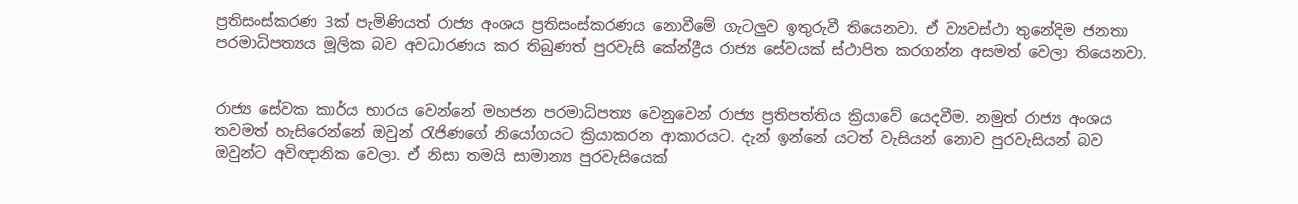ප්‍රතිසංස්කරණ 3ක් පැමිණියත් රාජ්‍ය අංශය ප්‍රතිසංස්කරණය නොවීමේ ගැටලුව ඉතුරුවී තියෙනවා. ඒ ව්‍යවස්ථා තුනේදිම ජනතා පරමාධිපත්‍යය මූලික බව අවධාරණය කර තිබුණත් පුරවැසි කේන්ද්‍රීය රාජ්‍ය සේවයක් ස්ථාපිත කරගන්න අසමත් වෙලා තියෙනවා.


රාජ්‍ය සේවක කාර්ය භාරය වෙන්නේ මහජන පරමාධිපත්‍ය වෙනුවෙන් රාජ්‍ය ප්‍රතිපත්තිය ක්‍රියාවේ යෙදවීම. නමුත් රාජ්‍ය අංශය තවමත් හැසිරෙන්නේ ඔවුන් රැජිණගේ නියෝගයට ක්‍රියාකරන ආකාරයට. දැන් ඉන්නේ යටත් වැසියන් නොව පුරවැසියන් බව ඔවුන්ට අවිඥානික වෙලා. ඒ නිසා තමයි සාමාන්‍ය පුරවැසියෙක්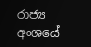රාජ්‍ය අංශයේ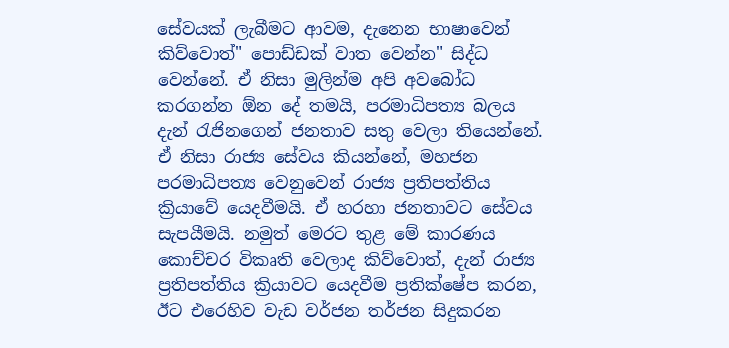සේවයක් ලැබීමට ආවම, දැනෙන භාෂාවෙන් කිව්වොත්" පොඩ්ඩක් වාත වෙන්න" සිද්ධ වෙන්නේ. ඒ නිසා මුලින්ම අපි අවබෝධ කරගන්න ඕන දේ තමයි, පරමාධිපත්‍ය බලය දැන් රැජිනගෙන් ජනතාව සතු වෙලා තියෙන්නේ. ඒ නිසා රාජ්‍ය සේවය කියන්නේ, මහජන පරමාධිපත්‍ය වෙනුවෙන් රාජ්‍ය ප්‍රතිපත්තිය ක්‍රියාවේ යෙදවීමයි. ඒ හරහා ජනතාවට සේවය සැපයීමයි. නමුත් මෙරට තුළ මේ කාරණය කොච්චර විකෘති වෙලාද කිව්වොත්, දැන් රාජ්‍ය ප්‍රතිපත්තිය ක්‍රියාවට යෙදවීම ප්‍රතික්ෂේප කරන, ඊට එරෙහිව වැඩ වර්ජන තර්ජන සිදුකරන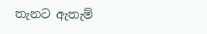තැනට ඇතැම්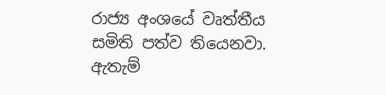රාජ්‍ය අංශයේ වෘත්තීය සමිති පත්ව තියෙනවා. ඇතැම්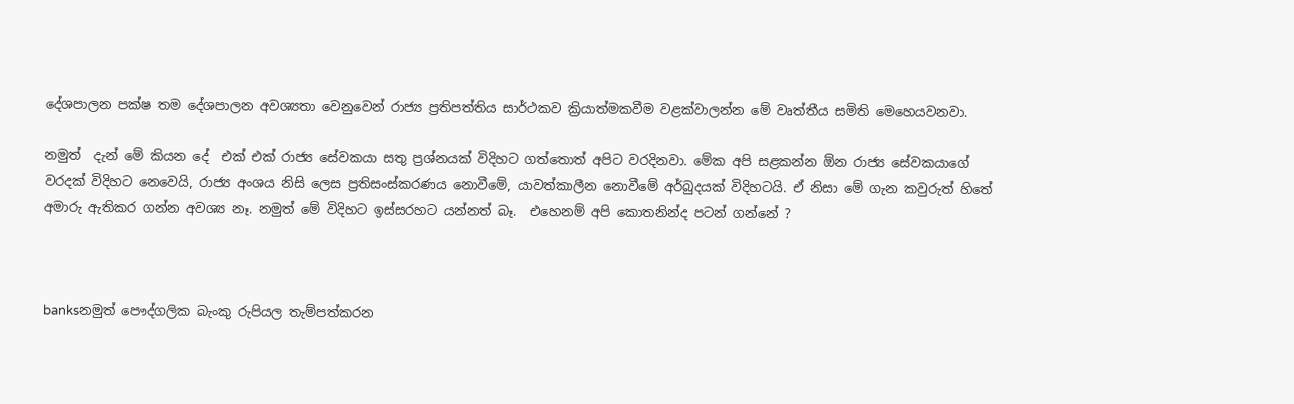දේශපාලන පක්ෂ තම දේශපාලන අවශ්‍යතා වෙනුවෙන් රාජ්‍ය ප්‍රතිපත්තිය සාර්ථකව ක්‍රියාත්මකවීම වළක්වාලන්න මේ වෘත්තීය සමිති මෙහෙයවනවා.

නමුත්  දැන් මේ කියන දේ  එක් එක් රාජ්‍ය සේවකයා සතු ප්‍රශ්නයක් විදිහට ගත්තොත් අපිට වරදිනවා. මේක අපි සළකන්න ඕන රාජ්‍ය සේවකයාගේ වරදක් විදිහට නෙවෙයි, රාජ්‍ය අංශය නිසි ලෙස ප්‍රතිසංස්කරණය නොවීමේ, යාවත්කාලීන නොවීමේ අර්බුදයක් විදිහටයි. ඒ නිසා මේ ගැන කවුරුත් හිතේ අමාරු ඇතිකර ගන්න අවශ්‍ය නෑ. නමුත් මේ විදිහට ඉස්සරහට යන්නත් බෑ.  එහෙනම් අපි කොතනින්ද පටන් ගන්නේ ?



banksනමුත් පෞද්ගලික බැංකු රුපියල තැම්පත්කරන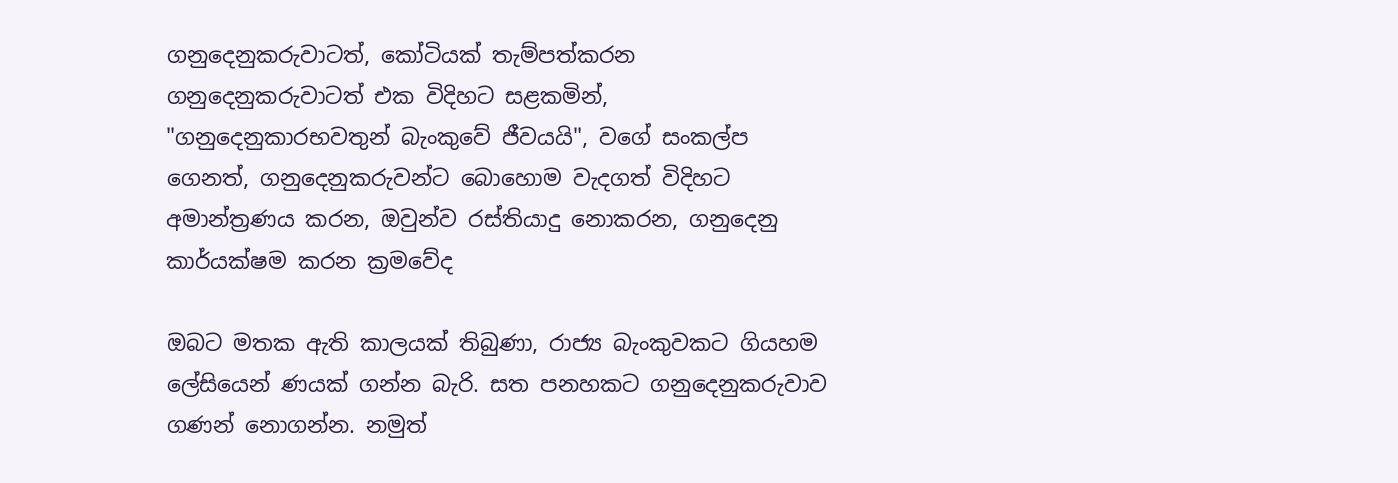ගනුදෙනුකරුවාටත්, කෝටියක් තැම්පත්කරන ගනුදෙනුකරුවාටත් එක විදිහට සළකමින්, "ගනුදෙනුකාරභවතුන් බැංකුවේ ජීවයයි", වගේ සංකල්ප ගෙනත්, ගනුදෙනුකරුවන්ට බොහොම වැදගත් විදිහට අමාන්ත්‍රණය කරන, ඔවුන්ව රස්තියාදු නොකරන, ගනුදෙනු කාර්යක්ෂම කරන ක්‍රමවේද

ඔබට මතක ඇති කාලයක් තිබුණා, රාජ්‍ය බැංකුවකට ගියහම ලේසියෙන් ණයක් ගන්න බැරි. සත පනහකට ගනුදෙනුකරුවාව ගණන් නොගන්න. නමුත්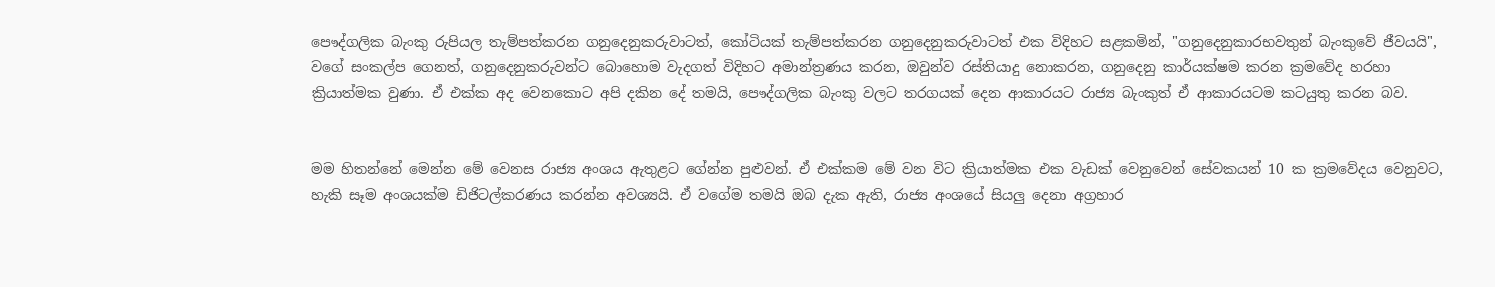පෞද්ගලික බැංකු රුපියල තැම්පත්කරන ගනුදෙනුකරුවාටත්, කෝටියක් තැම්පත්කරන ගනුදෙනුකරුවාටත් එක විදිහට සළකමින්, "ගනුදෙනුකාරභවතුන් බැංකුවේ ජීවයයි", වගේ සංකල්ප ගෙනත්, ගනුදෙනුකරුවන්ට බොහොම වැදගත් විදිහට අමාන්ත්‍රණය කරන, ඔවුන්ව රස්තියාදු නොකරන, ගනුදෙනු කාර්යක්ෂම කරන ක්‍රමවේද හරහා ක්‍රියාත්මක වුණා. ඒ එක්ක අද වෙනකොට අපි දකින දේ තමයි, පෞද්ගලික බැංකු වලට තරගයක් දෙන ආකාරයට රාජ්‍ය බැංකුත් ඒ ආකාරයටම කටයුතු කරන බව.


මම හිතන්නේ මෙන්න මේ වෙනස රාජ්‍ය අංශය ඇතුළට ගේන්න පුළුවන්. ඒ එක්කම මේ වන විට ක්‍රියාත්මක එක වැඩක් වෙනුවෙන් සේවකයන් 10 ක ක්‍රමවේදය වෙනුවට, හැකි සෑම අංශයක්ම ඩිජිටල්කරණය කරන්න අවශ්‍යයි. ඒ වගේම තමයි ඔබ දැක ඇති, රාජ්‍ය අංශයේ සියලු දෙනා අග්‍රහාර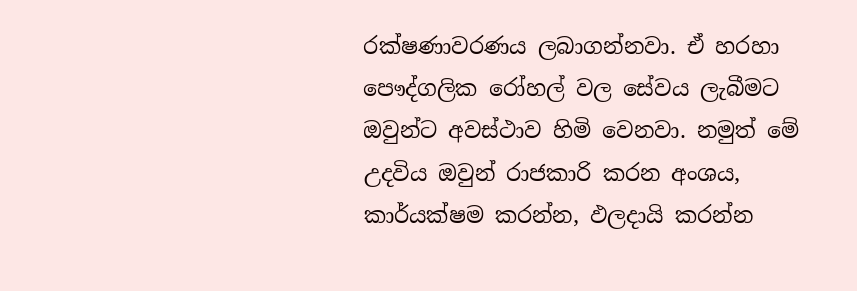රක්ෂණාවරණය ලබාගන්නවා. ඒ හරහා පෞද්ගලික රෝහල් වල සේවය ලැබීමට ඔවුන්ට අවස්ථාව හිමි වෙනවා. නමුත් මේ උදවිය ඔවුන් රාජකාරි කරන අංශය, කාර්යක්ෂම කරන්න, ඵලදායි කරන්න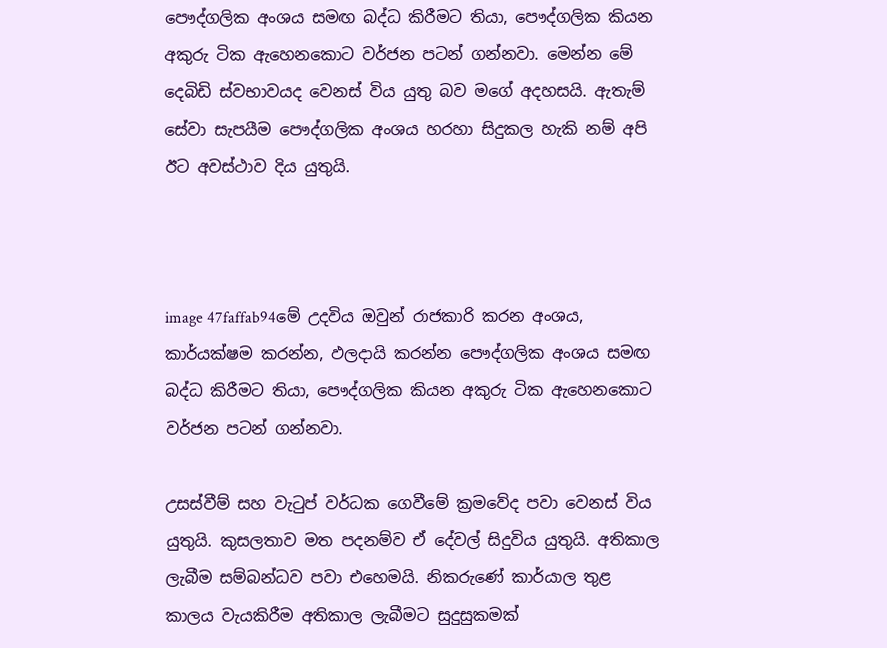පෞද්ගලික අංශය සමඟ බද්ධ කිරීමට තියා, පෞද්ගලික කියන අකුරු ටික ඇහෙනකොට වර්ජන පටන් ගන්නවා. මෙන්න මේ දෙබිඩි ස්වභාවයද වෙනස් විය යුතු බව මගේ අදහසයි. ඇතැම් සේවා සැපයීම පෞද්ගලික අංශය හරහා සිදුකල හැකි නම් අපි ඊට අවස්ථාව දිය යුතුයි.



image 47faffab94මේ උදවිය ඔවුන් රාජකාරි කරන අංශය, කාර්යක්ෂම කරන්න, ඵලදායි කරන්න පෞද්ගලික අංශය සමඟ බද්ධ කිරීමට තියා, පෞද්ගලික කියන අකුරු ටික ඇහෙනකොට වර්ජන පටන් ගන්නවා.

උසස්වීම් සහ වැටුප් වර්ධක ගෙවීමේ ක්‍රමවේද පවා වෙනස් විය යුතුයි. කුසලතාව මත පදනම්ව ඒ දේවල් සිදුවිය යුතුයි. අතිකාල ලැබීම සම්බන්ධව පවා එහෙමයි. නිකරුණේ කාර්යාල තුළ කාලය වැයකිරීම අතිකාල ලැබීමට සුදුසුකමක්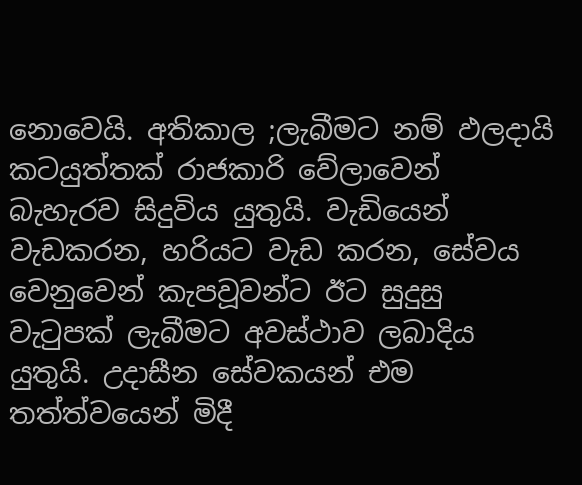නොවෙයි. අතිකාල ;ලැබීමට නම් ඵලදායි කටයුත්තක් රාජකාරි වේලාවෙන් බැහැරව සිදුවිය යුතුයි. වැඩියෙන් වැඩකරන, හරියට වැඩ කරන, සේවය වෙනුවෙන් කැපවූවන්ට ඊට සුදුසු වැටුපක් ලැබීමට අවස්ථාව ලබාදිය යුතුයි. උදාසීන සේවකයන් එම තත්ත්වයෙන් මිදී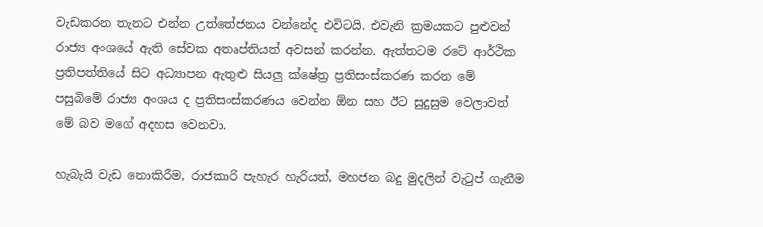වැඩකරන තැනට එන්න උත්තේජනය වන්නේද එවිටයි. එවැනි ක්‍රමයකට පුළුවන් රාජ්‍ය අංශයේ ඇති සේවක අතෘප්තියත් අවසන් කරන්න. ඇත්තටම රටේ ආර්ථික ප්‍රතිපත්තියේ සිට අධ්‍යාපන ඇතුළු සියලු ක්ෂේත්‍ර ප්‍රතිසංස්කරණ කරන මේ පසුබිමේ රාජ්‍ය අංශය ද ප්‍රතිසංස්කරණය වෙන්න ඕන සහ ඊට සුදුසුම වෙලාවත් මේ බව මගේ අදහස වෙනවා.

හැබැයි වැඩ නොකිරීම, රාජකාරි පැහැර හැරියත්, මහජන බදු මුදලින් වැටුප් ගැනීම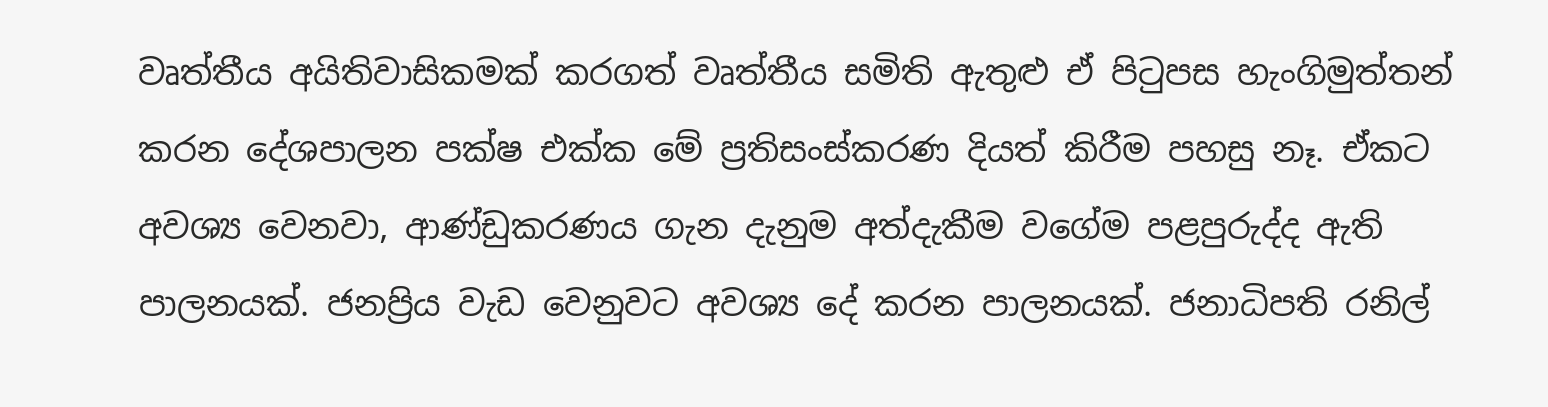වෘත්තීය අයිතිවාසිකමක් කරගත් වෘත්තීය සමිති ඇතුළු ඒ පිටුපස හැංගිමුත්තන් කරන දේශපාලන පක්ෂ එක්ක මේ ප්‍රතිසංස්කරණ දියත් කිරීම පහසු නෑ. ඒකට අවශ්‍ය වෙනවා, ආණ්ඩුකරණය ගැන දැනුම අත්දැකීම වගේම පළපුරුද්ද ඇති පාලනයක්. ජනප්‍රිය වැඩ වෙනුවට අවශ්‍ය දේ කරන පාලනයක්. ජනාධිපති රනිල්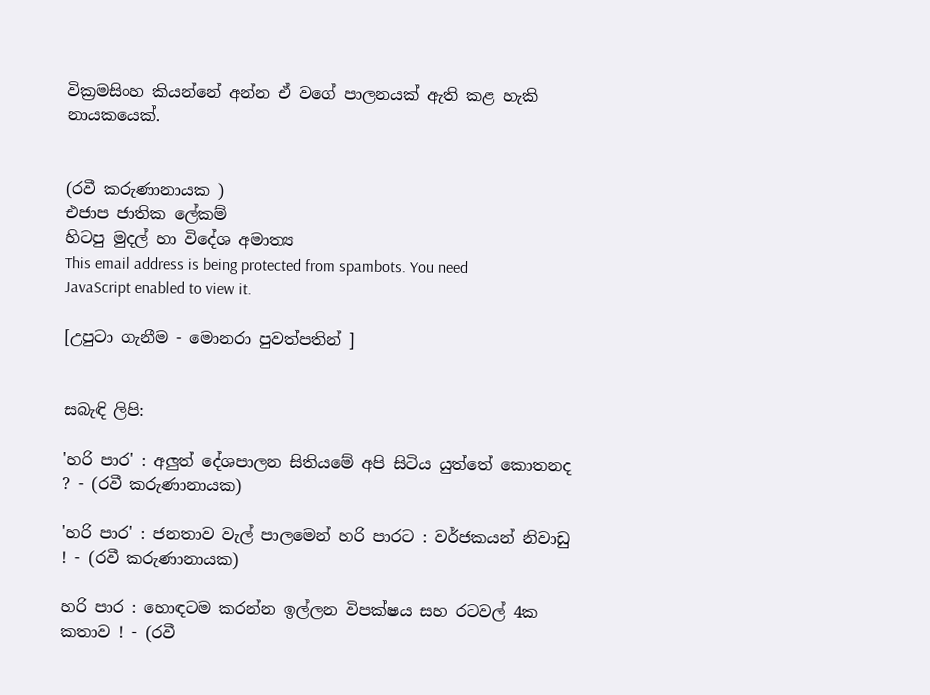වික්‍රමසිංහ කියන්නේ අන්න ඒ වගේ පාලනයක් ඇති කළ හැකි නායකයෙක්.


(රවී කරුණානායක )
එජාප ජාතික ලේකම්
හිටපු මුදල් හා විදේශ අමාත්‍ය
This email address is being protected from spambots. You need JavaScript enabled to view it.

[උපුටා ගැනීම - මොනරා පුවත්පතින් ]


සබැඳි ලිපි:

'හරි පාර' : අලුත් දේශපාලන සිතියමේ අපි සිටිය යුත්තේ කොතනද ? - (රවී කරුණානායක)

'හරි පාර' : ජනතාව වැල් පාලමෙන් හරි පාරට : වර්ජකයන් නිවාඩු ! - (රවී කරුණානායක)

හරි පාර : හොඳටම කරන්න ඉල්ලන විපක්ෂය සහ රටවල් 4ක කතාව ! - (රවී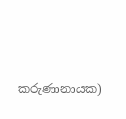කරුණානායක)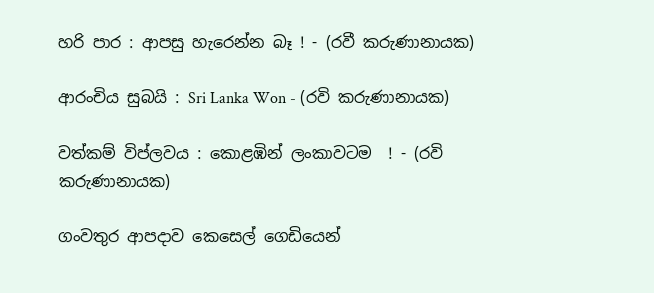හරි පාර : ආපසු හැරෙන්න බෑ ! - (රවී කරුණානායක)

ආරංචිය සුබයි : Sri Lanka Won - (රවි කරුණානායක)

වත්කම් විප්ලවය : කොළඹින් ලංකාවටම  ! - (රවි කරුණානායක)

ගංවතුර ආපදාව කෙසෙල් ගෙඩියෙන්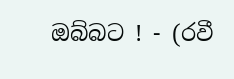ඔබ්බට ! - (රවී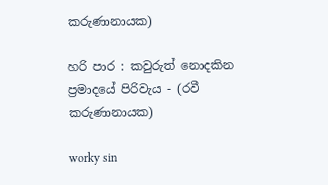කරුණානායක)

හරි පාර : කවුරුත් නොදකින ප්‍රමාදයේ පිරිවැය - (රවී කරුණානායක)

worky sin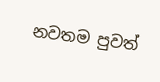නවතම පුවත්